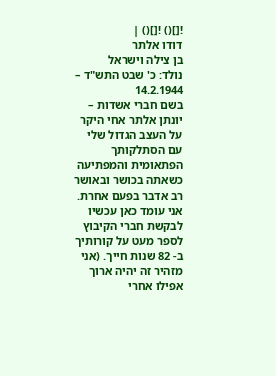![]() ![]() |
דודו אלתר
בן צילה וישראל
נולד: כ' שבט התש"ד – 14.2.1944
בשם חברי אשדות – יונתן אלתר אחי היקר על העצב הגדול שלי עם הסתלקותך הפתאומית והמפתיעה כשאתה בכושר ובאושר רב אדבר בפעם אחרת. אני עומד כאן עכשיו לבקשת חברי הקיבוץ לספר מעט על קורותיך ב- 82 שנות חייך. (אני מזהיר זה יהיה ארוך אפילו אחרי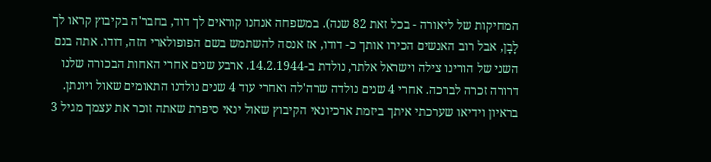המחיקות של ליאורה - בכל זאת 82 שנה). במשפחה אנחנו קוראים לך דוד, בחבר'ה בקיבוץ קראו לך לָבָן, אבל רוב האנשים הכירו אותך כ- דודו, אז אנסה להשתמש בשם הפופולארי הזה, דודו. אתה בנם השני של הורינו צילה וישראל אלתר, נולדת ב-14.2.1944. ארבע שנים אחרי האחות הבכורה שלנו דרורה זכרה לברכה. אחרי 4 שנים נולדה שרה'לה ואחרי עוד 4 שנים נולדנו התאומים שאול ויונתן. בראיון וידיאו שערכתי איתך ביזמת ארכיונאי הקיבוץ שאול ינאי סיפרת שאתה זוכר את עצמך מגיל 3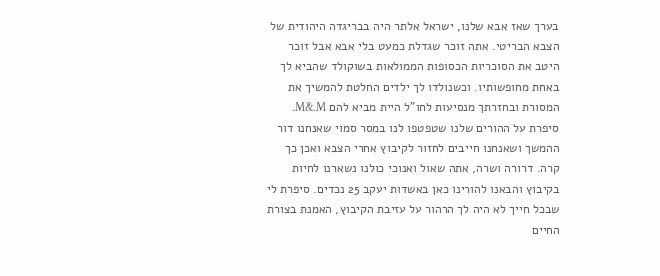בערך שאז אבא שלנו, ישראל אלתר היה בבריגדה היהודית של הצבא הבריטי. אתה זוכר שגדלת כמעט בלי אבא אבל זוכר היטב את הסוכריות הכסופות הממולאות בשוקולד שהביא לך באחת מחופשותיו. וכשנולדו לך ילדים החלטת להמשיך את המסורת ובחזרתך מנסיעות לחו"ל היית מביא להם M&.M. סיפרת על ההורים שלנו שטפטפו לנו במסר סמוי שאנחנו דור ההמשך ושאנחנו חייבים לחזור לקיבוץ אחרי הצבא ואכן כך קרה. דרורה ושרה, אתה שאול ואנוכי כולנו נשארנו לחיות בקיבוץ והבאנו להורינו כאן באשדות יעקב 25 נכדים. סיפרת לי שבכל חייך לא היה לך הרהור על עזיבת הקיבוץ, האמנת בצורת החיים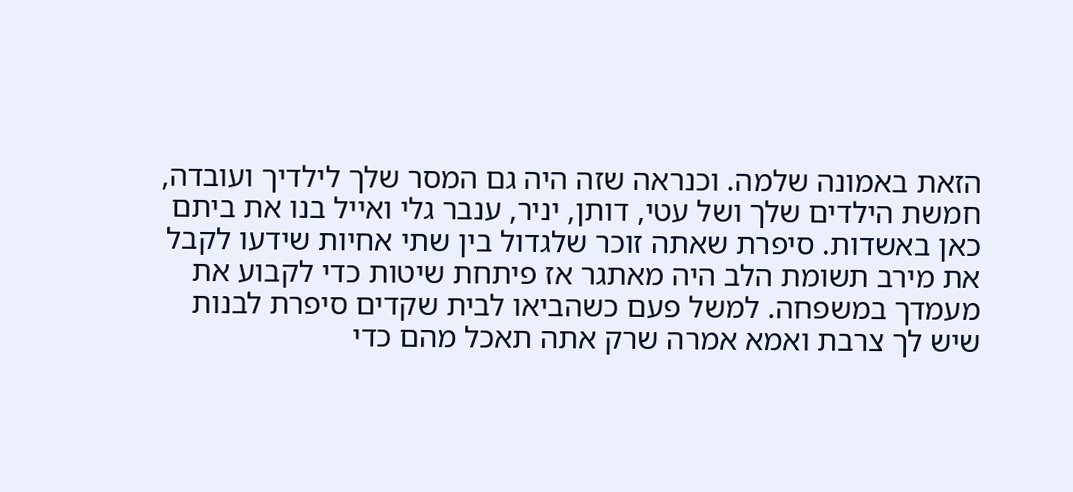הזאת באמונה שלמה. וכנראה שזה היה גם המסר שלך לילדיך ועובדה, חמשת הילדים שלך ושל עטי, דותן, יניר, ענבר גלי ואייל בנו את ביתם כאן באשדות. סיפרת שאתה זוכר שלגדול בין שתי אחיות שידעו לקבל את מירב תשומת הלב היה מאתגר אז פיתחת שיטות כדי לקבוע את מעמדך במשפחה. למשל פעם כשהביאו לבית שקדים סיפרת לבנות שיש לך צרבת ואמא אמרה שרק אתה תאכל מהם כדי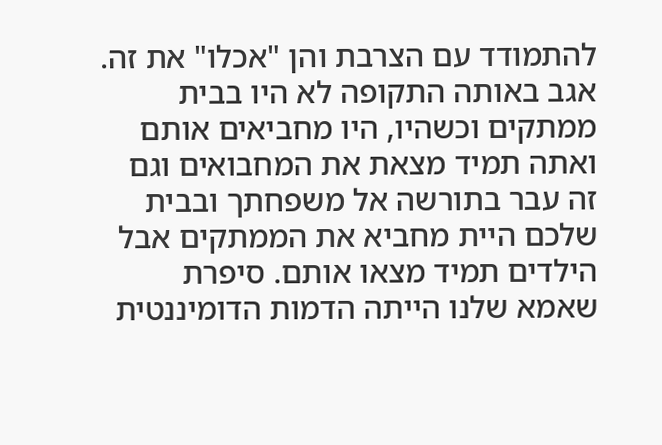להתמודד עם הצרבת והן "אכלו" את זה. אגב באותה התקופה לא היו בבית ממתקים וכשהיו, היו מחביאים אותם ואתה תמיד מצאת את המחבואים וגם זה עבר בתורשה אל משפחתך ובבית שלכם היית מחביא את הממתקים אבל הילדים תמיד מצאו אותם. סיפרת שאמא שלנו הייתה הדמות הדומיננטית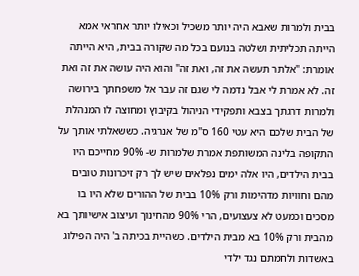בבית ולמרות שאבא היה יותר משכיל וכאילו יותר אחראי אמא הייתה תכליתית ושלטה בנועם בכל מה שקורה בבית, היא הייתה אומרת: "אלתר תעשה את זה, ואת זה" והוא היה עושה את זה ואת זה. לא אמרת לי אבל נדמה לי שגם זה עבר אל משפחתך בירושה ולמרות דרגתך בצבא ותפקידי הניהול בקיבוץ ומחוצה לו המנהלת של הבית שלכם היא עטי 160 ס"מ של אנרגיה. כששאלתי אותך על התקופה בלינה המשותפת אמרת שלמרות ש- 90% מחייכם היו בבית הילדים, היו אלה ימים נפלאים שיש לך רק זיכרונות טובים מהם וחוויות מדהימות ורק 10% בבית של ההורים שלא היו בו מסכים וכמעט לא צעצועים, הרי 90% מהחינוך ועיצוב אישיותך בא מהבית ורק 10% בא מבית הילדים. כשהיית בכיתה ב' היה הפילוג באשדות ולחמתם נגד ילדי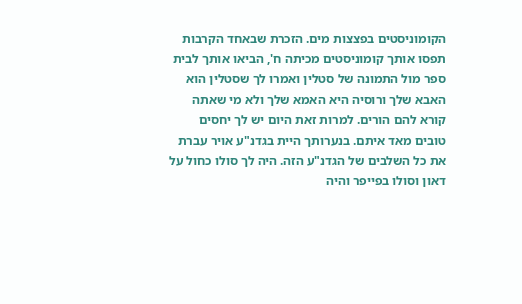הקומוניסטים בפצצות מים. הזכרת שבאחד הקרבות תפסו אותך קומוניסטים מכיתה ח', הביאו אותך לבית ספר מול התמונה של סטלין ואמרו לך שסטלין הוא האבא שלך ורוסיה היא האמא שלך ולא מי שאתה קורא להם הורים. למרות זאת היום יש לך יחסים טובים מאד איתם. בנערותך היית בגדנ"ע אויר עברת את כל השלבים של הגדנ"ע הזה. היה לך סולו כחול על דאון וסולו בפייפר והיה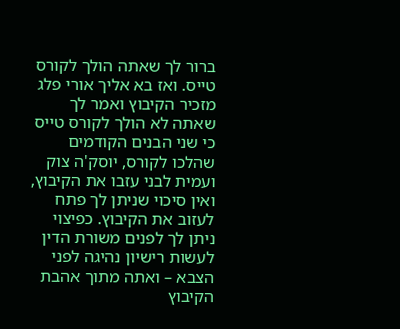ברור לך שאתה הולך לקורס טייס. ואז בא אליך אורי פלג מזכיר הקיבוץ ואמר לך שאתה לא הולך לקורס טייס כי שני הבנים הקודמים שהלכו לקורס, יוסק'ה צוק ועמית לבני עזבו את הקיבוץ, ואין סיכוי שניתן לך פתח לעזוב את הקיבוץ. כפיצוי ניתן לך לפנים משורת הדין לעשות רישיון נהיגה לפני הצבא – ואתה מתוך אהבת הקיבוץ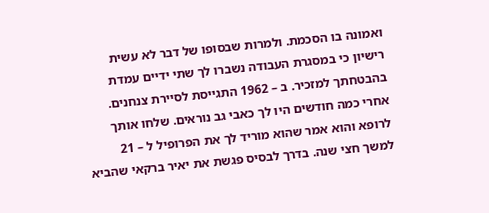ואמונה בו הסכמת. ולמרות שבסופו של דבר לא עשית רישיון כי במסגרת העבודה נשברו לך שתי ידיים עמדת בהבטחתך למזכיר. ב – 1962 התגייסת לסיירת צנחנים. אחרי כמה חודשים היו לך כאבי גב נוראים. שלחו אותך לרופא והוא אמר שהוא מוריד לך את הפרופיל ל – 21 למשך חצי שנה. בדרך לבסיס פגשת את יאיר ברקאי שהביא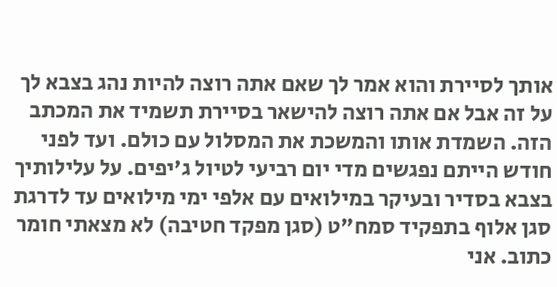אותך לסיירת והוא אמר לך שאם אתה רוצה להיות נהג בצבא לך על זה אבל אם אתה רוצה להישאר בסיירת תשמיד את המכתב הזה. השמדת אותו והמשכת את המסלול עם כולם. ועד לפני חודש הייתם נפגשים מדי יום רביעי לטיול ג'יפים. על עלילותיך בצבא בסדיר ובעיקר במילואים עם אלפי ימי מילואים עד לדרגת סגן אלוף בתפקיד סמח"ט (סגן מפקד חטיבה) לא מצאתי חומר כתוב. אני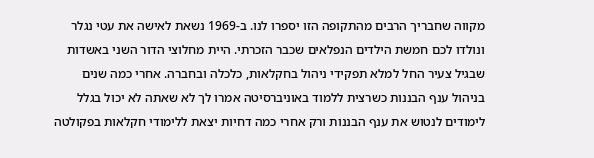מקווה שחבריך הרבים מהתקופה הזו יספרו לנו. ב-1969 נשאת לאישה את עטי נגלר ונולדו לכם חמשת הילדים הנפלאים שכבר הזכרתי. היית מחלוצי הדור השני באשדות שבגיל צעיר החל למלא תפקידי ניהול בחקלאות, כלכלה ובחברה. אחרי כמה שנים בניהול ענף הבננות כשרצית ללמוד באוניברסיטה אמרו לך לא שאתה לא יכול בגלל לימודים לנטוש את ענף הבננות ורק אחרי כמה דחיות יצאת ללימודי חקלאות בפקולטה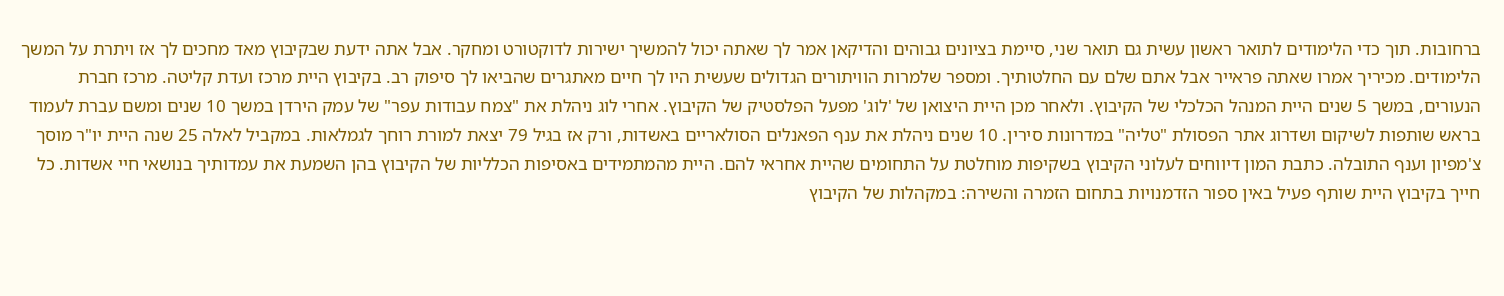ברחובות. תוך כדי הלימודים לתואר ראשון עשית גם תואר שני, סיימת בציונים גבוהים והדיקאן אמר לך שאתה יכול להמשיך ישירות לדוקטורט ומחקר. אבל אתה ידעת שבקיבוץ מאד מחכים לך אז ויתרת על המשך הלימודים. מכיריך אמרו שאתה פראייר אבל אתם שלם עם החלטותיך. ומספר שלמרות הוויתורים הגדולים שעשית היו לך חיים מאתגרים שהביאו לך סיפוק רב. בקיבוץ היית מרכז ועדת קליטה. מרכז חברת הנעורים, במשך 5 שנים היית המנהל הכלכלי של הקיבוץ. ולאחר מכן היית היצואן של 'לוג' מפעל הפלסטיק של הקיבוץ. אחרי לוג ניהלת את "צמח עבודות עפר" של עמק הירדן במשך 10 שנים ומשם עברת לעמוד בראש שותפות לשיקום ושדרוג אתר הפסולת "טליה" במדרונות סירין. 10 שנים ניהלת את ענף הפאנלים הסולאריים באשדות, ורק אז בגיל 79 יצאת למורת רוחך לגמלאות. במקביל לאלה 25 שנה היית יו"ר מוסך צ'מפיון וענף התובלה. כתבת המון דיווחים לעלוני הקיבוץ בשקיפות מוחלטת על התחומים שהיית אחראי להם. היית מהמתמידים באסיפות הכלליות של הקיבוץ בהן השמעת את עמדותיך בנושאי חיי אשדות. כל חייך בקיבוץ היית שותף פעיל באין ספור הזדמנויות בתחום הזמרה והשירה: במקהלות של הקיבוץ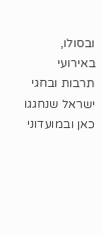ובסולו, באירועי תרבות ובחגי ישראל שנחגגו כאן ובמועדוני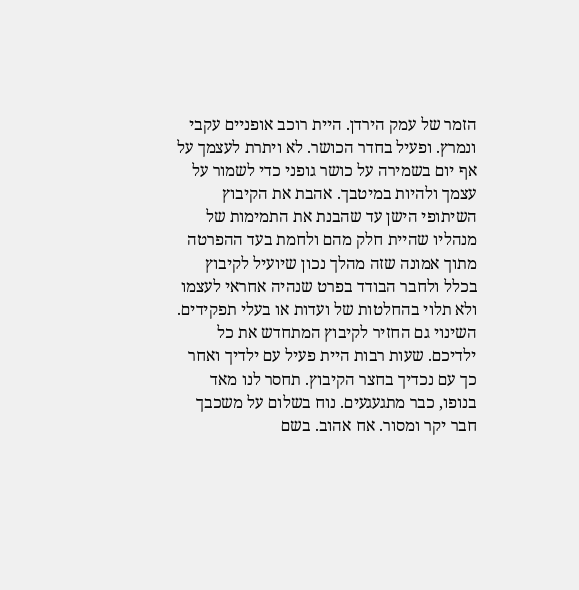הזמר של עמק הירדן. היית רוכב אופניים עקבי ונמרץ. ופעיל בחדר הכושר. לא ויתרת לעצמך על אף יום בשמירה על כושר גופני כדי לשמור על עצמך ולהיות במיטבך. אהבת את הקיבוץ השיתופי הישן עד שהבנת את התמימות של מנהליו שהיית חלק מהם ולחמת בעד ההפרטה מתוך אמונה שזה מהלך נכון שיועיל לקיבוץ בכלל ולחבר הבודד בפרט שנהיה אחראי לעצמו ולא תלוי בהחלטות של ועדות או בעלי תפקידים. השינוי גם החזיר לקיבוץ המתחדש את כל ילדיכם. שעות רבות היית פעיל עם ילדיך ואחר כך עם נכדיך בחצר הקיבוץ. תחסר לנו מאד בנופו, כבר מתגעגעים. נוח בשלום על משכבך חבר יקר ומסור. אח אהוב. בשם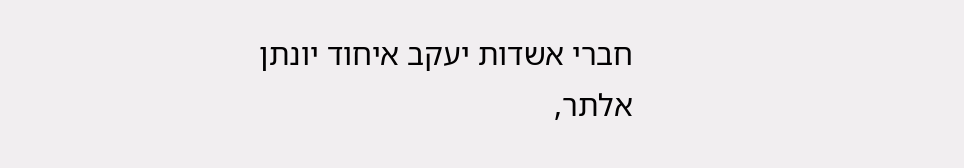חברי אשדות יעקב איחוד יונתן אלתר,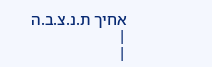אחיך ת.נ.צ.ב.ה |
|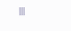|||